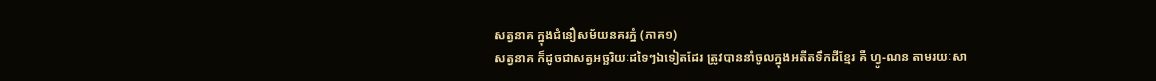សត្វនាគ ក្នុងជំនឿសម័យនគរភ្នំ (ភាគ១)
សត្វនាគ ក៏ដូចជាសត្វអច្ឆរិយៈដទៃៗឯទៀតដែរ ត្រូវបាននាំចូលក្នុងអតីតទឹកដីខ្មែរ គឺ ហ្វូ-ណន តាមរយៈសា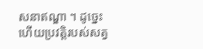សនាឥណ្ឌា ។ ដូច្នេះហើយប្រវត្តិរបស់សត្វ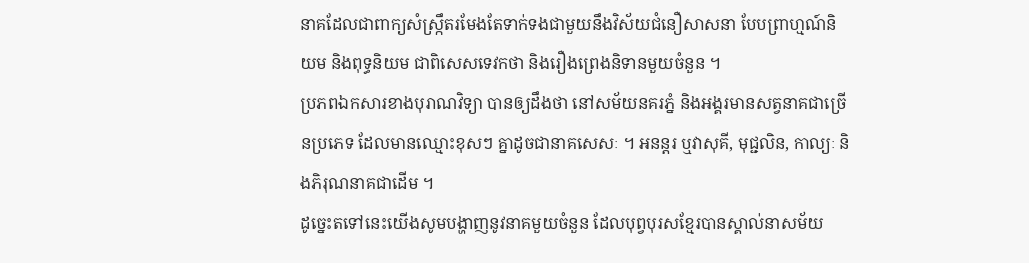នាគដែលជាពាក្យសំស្ក្រឹតរមែងតែទាក់ទងជាមួយនឹងវិស័យជំនឿសាសនា បែបព្រាហ្មណ៍និយម និងពុទ្ធនិយម ជាពិសេសទេវកថា និងរឿងព្រេងនិទានមួយចំនួន ។
ប្រភពឯកសារខាងបុរាណវិទ្យា បានឲ្យដឹងថា នៅសម័យនគរភ្នំ និងអង្គរមានសត្វនាគជាច្រើនប្រភេទ ដែលមានឈ្មោះខុសៗ គ្នាដូចជានាគសេសៈ ។ អនន្តរ ឬវាសុគី, មុជ្ជលិន, កាល្យៈ និងភិរុណនាគជាដើម ។
ដូច្នេះតទៅនេះយើងសូមបង្ហាញនូវនាគមួយចំនួន ដែលបុព្វបុរសខ្មែរបានស្គាល់នាសម័យ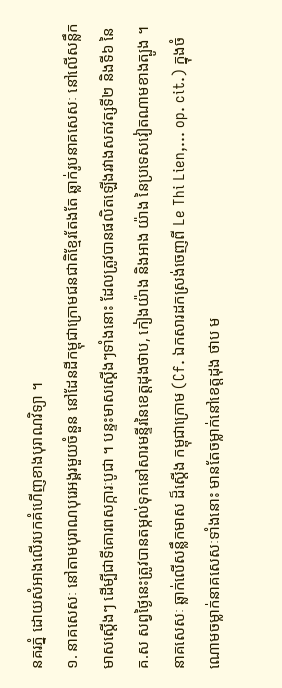នគរភ្នំ ដោយសំអាងលើរបកគំហើញខាងបុរាណវិទ្យា ។
១. នាគសេសៈ នៅតាមបុរាណបុរេអង្គរមួយចំនួន នៅដែនដីកម្ពុជាក្រោមជនជាតិខ្មែរតែងតែ ឆ្លាក់រូបនាគសេសៈ នៅលើសន្លឹកមាសស្តើងៗ ដើម្បីជាទីគោរពសក្ការៈបូជា ។ បន្ទះមាសស្តើងៗទាំងនោះ ដែលត្រូវបានផលិតឡើងរវាងសតវត្សទី២ និងទី៦ នៃគ.ស សព្វថ្ងៃនេះត្រូវបានតម្កល់ទុកនៅសារមន្ទីរនៃខេត្តដុងថាប, កៀងយ៉ាង និងអាង យ៉ាង នៃប្រទេសវៀតណាមខាងត្បូង ។
នាគសេសៈ ឆ្លាក់លើសន្លឹកមាស ដ៏ស្តើង កម្ពុជាក្រោម (Cf. ឯកសារដកស្រង់ចេញពី Le Thi Lien,... op. cit.) ក្នុងចំណោមចម្លាក់នាគសេសៈទាំងនោះ មានតែចម្លាក់នៅខេត្តដុង ថាប ម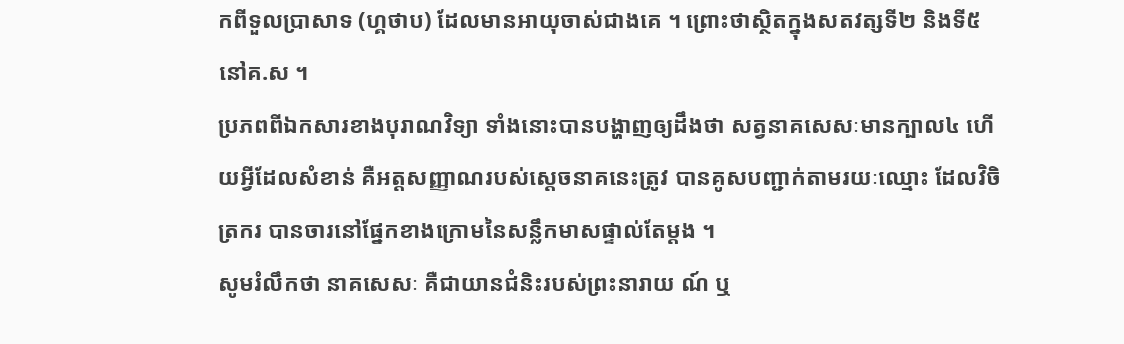កពីទួលប្រាសាទ (ហ្គថាប) ដែលមានអាយុចាស់ជាងគេ ។ ព្រោះថាស្ថិតក្នុងសតវត្សទី២ និងទី៥ នៅគ.ស ។
ប្រភពពីឯកសារខាងបុរាណវិទ្យា ទាំងនោះបានបង្ហាញឲ្យដឹងថា សត្វនាគសេសៈមានក្បាល៤ ហើយអ្វីដែលសំខាន់ គឺអត្តសញ្ញាណរបស់ស្តេចនាគនេះត្រូវ បានគូសបញ្ជាក់តាមរយៈឈ្មោះ ដែលវិចិត្រករ បានចារនៅផ្នែកខាងក្រោមនៃសន្លឹកមាសផ្ទាល់តែម្តង ។
សូមរំលឹកថា នាគសេសៈ គឺជាយានជំនិះរបស់ព្រះនារាយ ណ៍ ឬ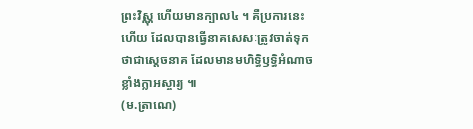ព្រះវិស្ណុ ហើយមានក្បាល៤ ។ គឺប្រការនេះហើយ ដែលបានធ្វើនាគសេសៈត្រូវចាត់ទុកថាជាស្តេចនាគ ដែលមានមហិទ្ធិឫទ្ធិអំណាចខ្លាំងក្លាអស្ចារ្យ ៕
(ម.ត្រាណេ)